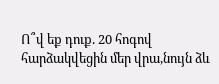Ո՞վ եք դուք. 20 հոգով հարձակվեցին մեր վրա,նույն ձև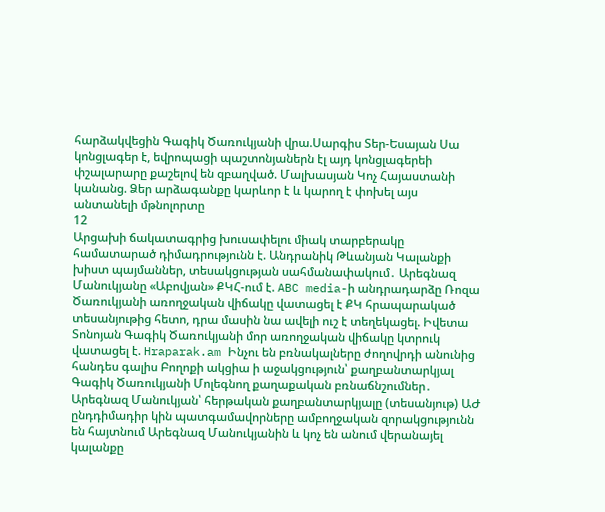հարձակվեցին Գագիկ Ծառուկյանի վրա.Սարգիս Տեր-Եսայան Սա կոնցլագեր է, եվրոպացի պաշտոնյաներն էլ այդ կոնցլագերեի փշալարարը քաշելով են զբաղված. Մալխասյան Կոչ Հայաստանի կանանց. Ձեր արձագանքը կարևոր է և կարող է փոխել այս անտանելի մթնոլորտը
12
Արցախի ճակատագրից խուսափելու միակ տարբերակը համատարած դիմադրությունն է. Անդրանիկ Թևանյան Կալանքի խիստ պայմաններ, տեսակցության սահմանափակում․ Արեգնազ Մանուկյանը «Աբովյան» ՔԿՀ-ում է. ABC media-ի անդրադարձը Ռոզա Ծառուկյանի առողջական վիճակը վատացել է ՔԿ հրապարակած տեսանյութից հետո, դրա մասին նա ավելի ուշ է տեղեկացել. Իվետա Տոնոյան Գագիկ Ծառուկյանի մոր առողջական վիճակը կտրուկ վատացել է. Hraparak.am Ինչու են բռնակալները ժողովրդի անունից հանդես գալիս Բողոքի ակցիա ի աջակցություն՝ քաղբանտարկյալ Գագիկ Ծառուկյանի Մոլեգնող քաղաքական բռնաճնշումներ․ Արեգնազ Մանուկյան՝ հերթական քաղբանտարկյալը (տեսանյութ) ԱԺ ընդդիմադիր կին պատգամավորները ամբողջական զորակցությունն են հայտնում Արեգնազ Մանուկյանին և կոչ են անում վերանայել կալանքը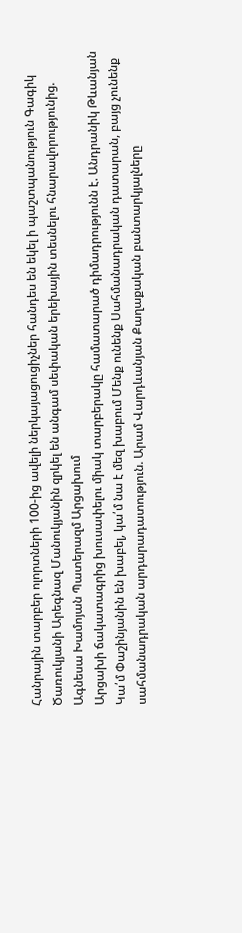Հանրային տարբեր ոլորտների 100-ից ավելի ներկայացուցիչներ հանդես են եկել ի պաշտպանություն Գագիկ Ծառուկյանի Արեգնազ Մանուկյանին զրկել են անգամ սեփական երեխային տեսնելու հնարավորությունից. Ագնեսա Խամոյան Պատերազմ Արցախում
Արցախի ճակատագրից խուսափելու միակ տարբերակը համատարած դիմադրությունն է. Անդրանիկ Թևանյան Կա՛մ Փաշինյանին են խաբել, կա՛մ նա է մեզ խաբում Մենք ունենք Սահմանադրական դատարան, բայց չունենք սահմանադրական արդարադատություն. Արամ Վարդևանյան Քաղաքական բանտարկյալները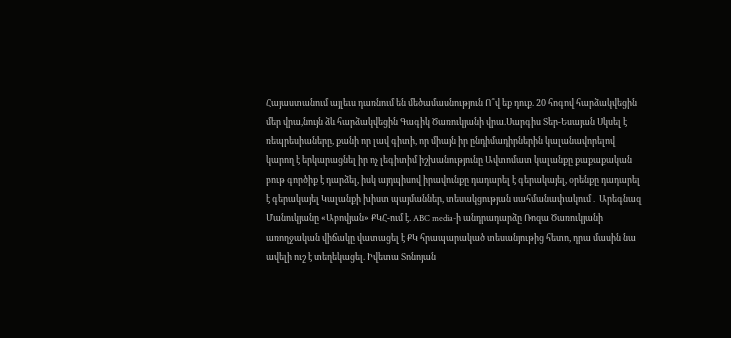Հայաստանում այլեւս դառնում են մեծամասնություն Ո՞վ եք դուք. 20 հոգով հարձակվեցին մեր վրա,նույն ձև հարձակվեցին Գագիկ Ծառուկյանի վրա.Սարգիս Տեր-Եսայան Սկսել է ռեպրեսիաները, քանի որ լավ գիտի, որ միայն իր ընդիմադիրներին կալանավորելով կարող է երկարացնել իր ոչ լեգիտիմ իշխանությունը Ավտոմատ կալանքը քաքաքական բութ գործիք է դարձել, իսկ այդպիսով իրավունքը դադարել է գերակայել, օրենքը դադարել է գերակայել Կալանքի խիստ պայմաններ, տեսակցության սահմանափակում․ Արեգնազ Մանուկյանը «Աբովյան» ՔԿՀ-ում է. ABC media-ի անդրադարձը Ռոզա Ծառուկյանի առողջական վիճակը վատացել է ՔԿ հրապարակած տեսանյութից հետո, դրա մասին նա ավելի ուշ է տեղեկացել. Իվետա Տոնոյան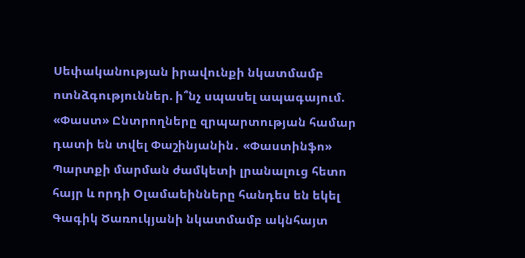Սեփականության իրավունքի նկատմամբ ոտնձգություններ. ի՞նչ սպասել ապագայում. «Փաստ» Ընտրողները զրպարտության համար դատի են տվել Փաշինյանին․ «Փաստինֆո» Պարտքի մարման ժամկետի լրանալուց հետո հայր և որդի Օլամաեինները հանդես են եկել Գագիկ Ծառուկյանի նկատմամբ ակնհայտ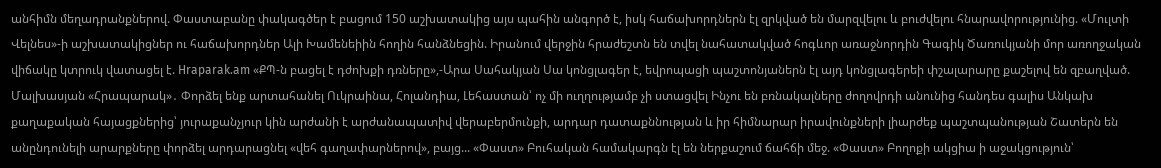անհիմն մեղադրանքներով. Փաստաբանը փակագծեր է բացում 150 աշխատակից այս պահին անգործ է, իսկ հաճախորդներն էլ զրկված են մարզվելու և բուժվելու հնարավորությունից. «Մուլտի Վելնես»-ի աշխատակիցներ ու հաճախորդներ Ալի Խամենեիին հողին հանձնեցին. Իրանում վերջին հրաժեշտն են տվել նահատակված հոգևոր առաջնորդին Գագիկ Ծառուկյանի մոր առողջական վիճակը կտրուկ վատացել է. Hraparak.am «ՔՊ-ն բացել է դժոխքի դռները»,-Արա Սահակյան Սա կոնցլագեր է, եվրոպացի պաշտոնյաներն էլ այդ կոնցլագերեի փշալարարը քաշելով են զբաղված. Մալխասյան «Հրապարակ»․ Փորձել ենք արտահանել Ուկրաինա, Հոլանդիա, Լեհաստան՝ ոչ մի ուղղությամբ չի ստացվել Ինչու են բռնակալները ժողովրդի անունից հանդես գալիս Անկախ քաղաքական հայացքներից՝ յուրաքանչյուր կին արժանի է արժանապատիվ վերաբերմունքի, արդար դատաքննության և իր հիմնարար իրավունքների լիարժեք պաշտպանության Շատերն են անընդունելի արարքները փորձել արդարացնել «վեհ գաղափարներով», բայց... «Փաստ» Բուհական համակարգն էլ են ներքաշում ճահճի մեջ. «Փաստ» Բողոքի ակցիա ի աջակցություն՝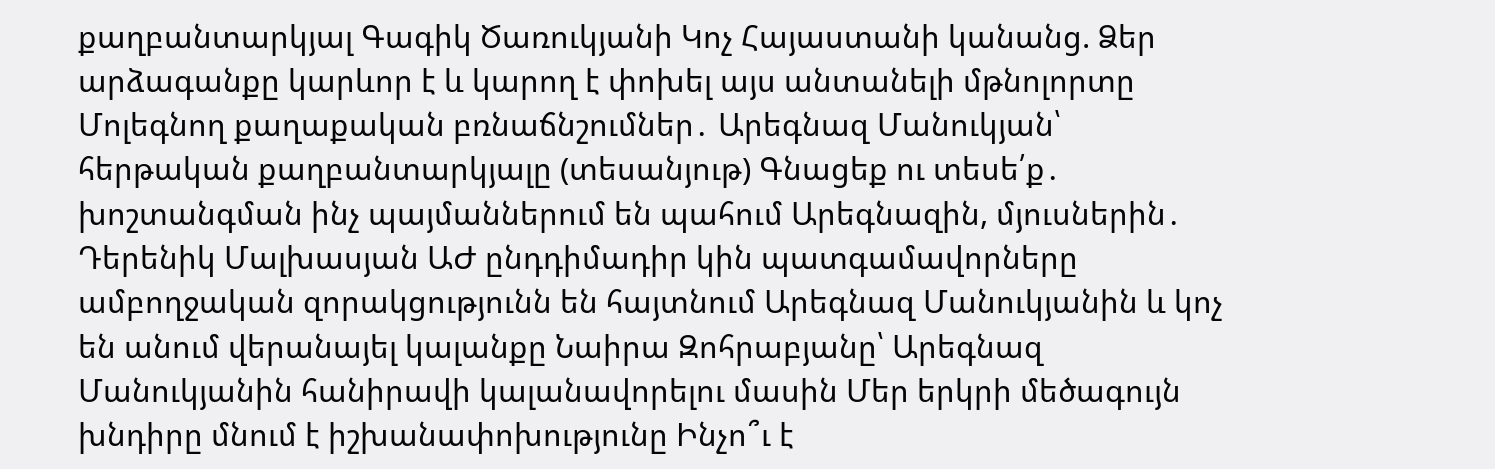քաղբանտարկյալ Գագիկ Ծառուկյանի Կոչ Հայաստանի կանանց. Ձեր արձագանքը կարևոր է և կարող է փոխել այս անտանելի մթնոլորտը Մոլեգնող քաղաքական բռնաճնշումներ․ Արեգնազ Մանուկյան՝ հերթական քաղբանտարկյալը (տեսանյութ) Գնացեք ու տեսե՛ք․ խոշտանգման ինչ պայմաններում են պահում Արեգնազին, մյուսներին․ Դերենիկ Մալխասյան ԱԺ ընդդիմադիր կին պատգամավորները ամբողջական զորակցությունն են հայտնում Արեգնազ Մանուկյանին և կոչ են անում վերանայել կալանքը Նաիրա Զոհրաբյանը՝ Արեգնազ Մանուկյանին հանիրավի կալանավորելու մասին Մեր երկրի մեծագույն խնդիրը մնում է իշխանափոխությունը Ինչո՞ւ է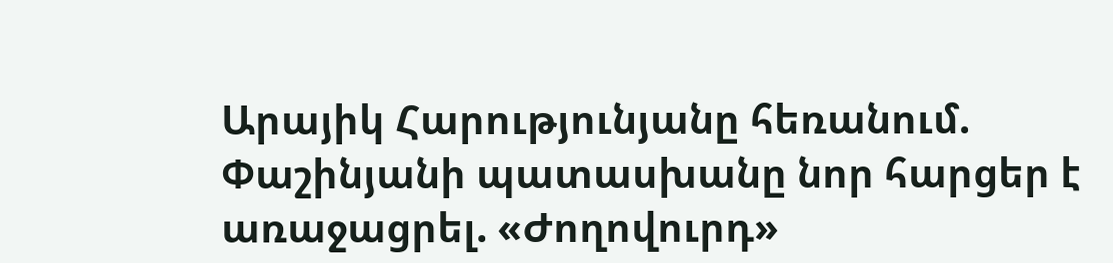Արայիկ Հարությունյանը հեռանում. Փաշինյանի պատասխանը նոր հարցեր է առաջացրել. «Ժողովուրդ»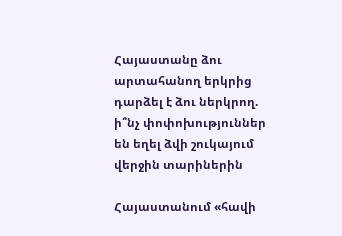Հայաստանը ձու արտահանող երկրից դարձել է ձու ներկրող. ի՞նչ փոփոխություններ են եղել ձվի շուկայում վերջին տարիներին

Հայաստանում «հավի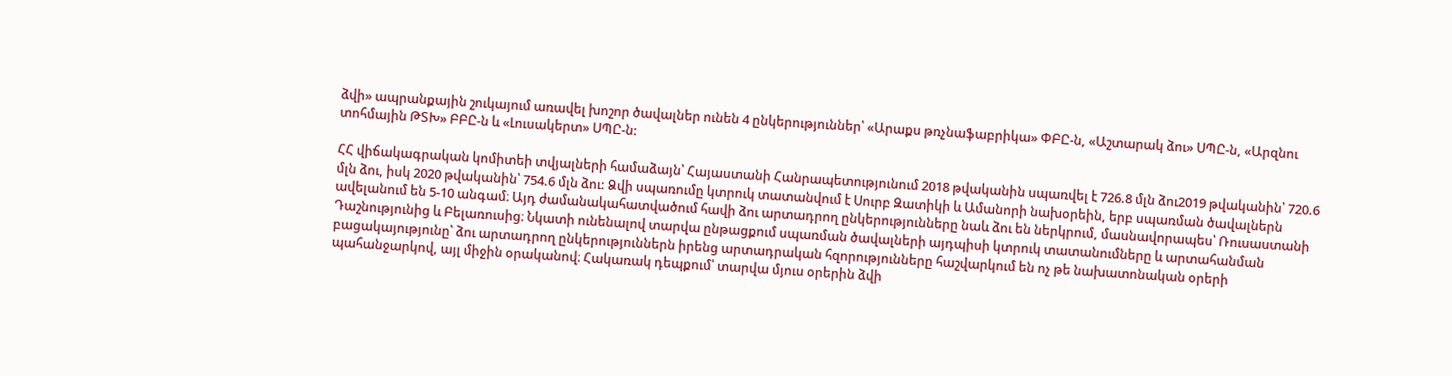ձվի» ապրանքային շուկայում առավել խոշոր ծավալներ ունեն 4 ընկերություններ՝ «Արաքս թռչնաֆաբրիկա» ՓԲԸ-ն, «Աշտարակ ձու» ՍՊԸ-ն, «Արզնու տոհմային ԹՏԽ» ԲԲԸ-ն և «Լուսակերտ» ՍՊԸ-ն:

ՀՀ վիճակագրական կոմիտեի տվյալների համաձայն՝ Հայաստանի Հանրապետությունում 2018 թվականին սպառվել է 726.8 մլն ձու2019 թվականին՝ 720.6 մլն ձու, իսկ 2020 թվականին՝ 754.6 մլն ձու: Ձվի սպառումը կտրուկ տատանվում է Սուրբ Զատիկի և Ամանորի նախօրեին, երբ սպառման ծավալներն ավելանում են 5-10 անգամ։ Այդ ժամանակահատվածում հավի ձու արտադրող ընկերությունները նաև ձու են ներկրում, մասնավորապես՝ Ռուսաստանի Դաշնությունից և Բելառուսից։ Նկատի ունենալով տարվա ընթացքում սպառման ծավալների այդպիսի կտրուկ տատանումները և արտահանման բացակայությունը՝ ձու արտադրող ընկերություններն իրենց արտադրական հզորությունները հաշվարկում են ոչ թե նախատոնական օրերի պահանջարկով, այլ միջին օրականով։ Հակառակ դեպքում՝ տարվա մյուս օրերին ձվի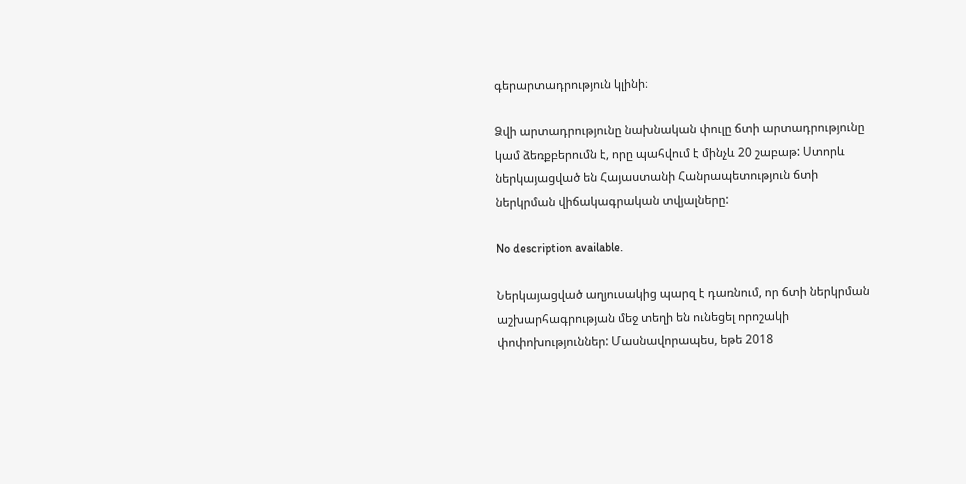գերարտադրություն կլինի։

Ձվի արտադրությունը նախնական փուլը ճտի արտադրությունը կամ ձեռքբերումն է, որը պահվում է մինչև 20 շաբաթ: Ստորև ներկայացված են Հայաստանի Հանրապետություն ճտի ներկրման վիճակագրական տվյալները:

No description available.

Ներկայացված աղյուսակից պարզ է դառնում, որ ճտի ներկրման աշխարհագրության մեջ տեղի են ունեցել որոշակի փոփոխություններ: Մասնավորապես, եթե 2018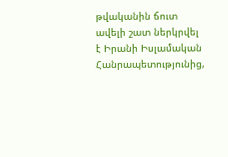թվականին ճուտ ավելի շատ ներկրվել է Իրանի Իսլամական Հանրապետությունից,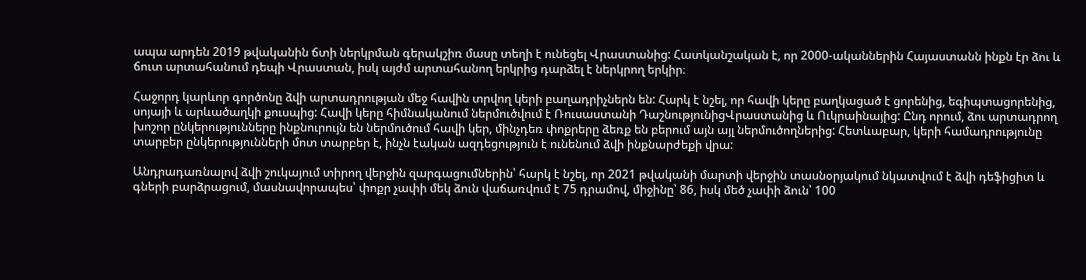ապա արդեն 2019 թվականին ճտի ներկրման գերակշիռ մասը տեղի է ունեցել Վրաստանից: Հատկանշական է, որ 2000-ականներին Հայաստանն ինքն էր ձու և ճուտ արտահանում դեպի Վրաստան, իսկ այժմ արտահանող երկրից դարձել է ներկրող երկիր։

Հաջորդ կարևոր գործոնը ձվի արտադրության մեջ հավին տրվող կերի բաղադրիչներն են: Հարկ է նշել, որ հավի կերը բաղկացած է ցորենից, եգիպտացորենից, սոյայի և արևածաղկի քուսպից: Հավի կերը հիմնականում ներմուծվում է Ռուսաստանի ԴաշնությունիցՎրաստանից և Ուկրաինայից: Ընդ որում, ձու արտադրող խոշոր ընկերությունները ինքնուրույն են ներմուծում հավի կեր, մինչդեռ փոքրերը ձեռք են բերում այն այլ ներմուծողներից: Հետևաբար, կերի համադրությունը տարբեր ընկերությունների մոտ տարբեր է, ինչն էական ազդեցություն է ունենում ձվի ինքնարժեքի վրա:

Անդրադառնալով ձվի շուկայում տիրող վերջին զարգացումներին՝ հարկ է նշել, որ 2021 թվականի մարտի վերջին տասնօրյակում նկատվում է ձվի դեֆիցիտ և գների բարձրացում, մասնավորապես՝ փոքր չափի մեկ ձուն վաճառվում է 75 դրամով, միջինը՝ 86, իսկ մեծ չափի ձուն՝ 100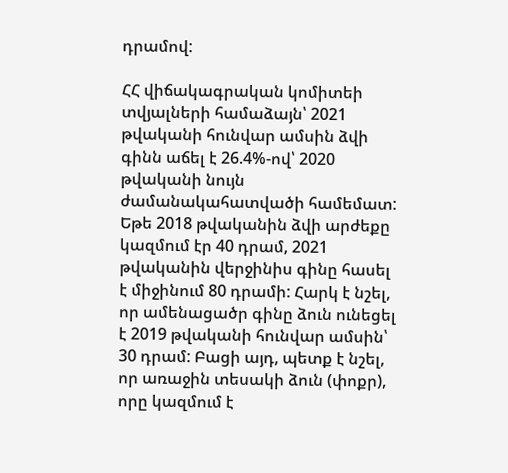դրամով:

ՀՀ վիճակագրական կոմիտեի տվյալների համաձայն՝ 2021 թվականի հունվար ամսին ձվի գինն աճել է 26.4%-ով՝ 2020 թվականի նույն ժամանակահատվածի համեմատ: Եթե 2018 թվականին ձվի արժեքը կազմում էր 40 դրամ, 2021 թվականին վերջինիս գինը հասել է միջինում 80 դրամի: Հարկ է նշել, որ ամենացածր գինը ձուն ունեցել է 2019 թվականի հունվար ամսին՝ 30 դրամ: Բացի այդ, պետք է նշել, որ առաջին տեսակի ձուն (փոքր), որը կազմում է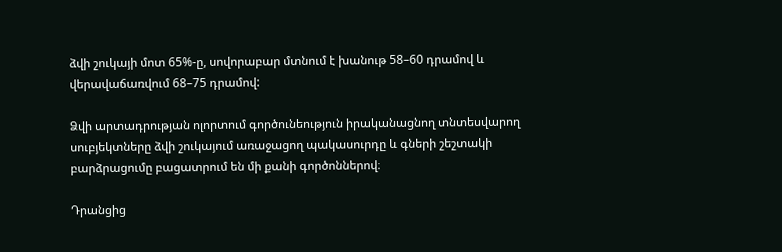ձվի շուկայի մոտ 65%-ը, սովորաբար մտնում է խանութ 58–60 դրամով և վերավաճառվում 68–75 դրամով:

Ձվի արտադրության ոլորտում գործունեություն իրականացնող տնտեսվարող սուբյեկտները ձվի շուկայում առաջացող պակասուրդը և գների շեշտակի բարձրացումը բացատրում են մի քանի գործոններով։

Դրանցից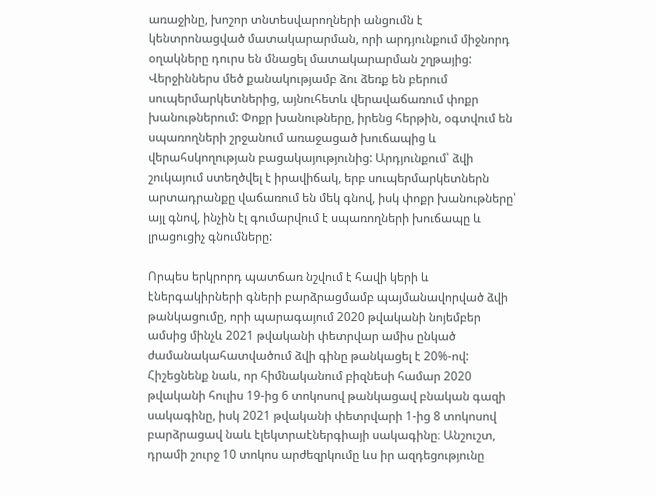առաջինը, խոշոր տնտեսվարողների անցումն է կենտրոնացված մատակարարման, որի արդյունքում միջնորդ օղակները դուրս են մնացել մատակարարման շղթայից: Վերջիններս մեծ քանակությամբ ձու ձեռք են բերում սուպերմարկետներից, այնուհետև վերավաճառում փոքր խանութներում: Փոքր խանութները, իրենց հերթին, օգտվում են սպառողների շրջանում առաջացած խուճապից և վերահսկողության բացակայությունից: Արդյունքում՝ ձվի շուկայում ստեղծվել է իրավիճակ, երբ սուպերմարկետներն արտադրանքը վաճառում են մեկ գնով, իսկ փոքր խանութները՝ այլ գնով, ինչին էլ գումարվում է սպառողների խուճապը և լրացուցիչ գնումները:

Որպես երկրորդ պատճառ նշվում է հավի կերի և էներգակիրների գների բարձրացմամբ պայմանավորված ձվի թանկացումը, որի պարագայում 2020 թվականի նոյեմբեր ամսից մինչև 2021 թվականի փետրվար ամիս ընկած ժամանակահատվածում ձվի գինը թանկացել է 20%-ով: Հիշեցնենք նաև, որ հիմնականում բիզնեսի համար 2020 թվականի հուլիս 19-ից 6 տոկոսով թանկացավ բնական գազի սակագինը, իսկ 2021 թվականի փետրվարի 1-ից 8 տոկոսով բարձրացավ նաև էլեկտրաէներգիայի սակագինը։ Անշուշտ, դրամի շուրջ 10 տոկոս արժեզրկումը ևս իր ազդեցությունը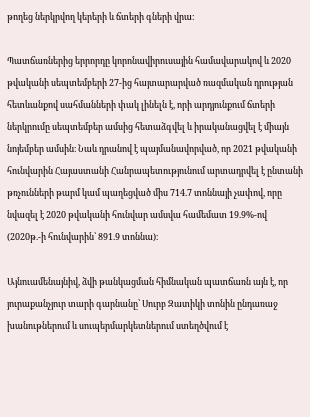թողեց ներկրվող կերերի և ճտերի գների վրա։

Պատճառներից երրորդը կորոնավիրուսային համավարակով և 2020 թվականի սեպտեմբերի 27-ից հայտարարված ռազմական դրության հետևանքով սահմանների փակ լինելն է, որի արդյունքում ճտերի ներկրումը սեպտեմբեր ամսից հետաձգվել և իրականացվել է միայն նոյեմբեր ամսին։ Նաև դրանով է պայմանավորված, որ 2021 թվականի հունվարին Հայաստանի Հանրապետությունում արտադրվել է ընտանի թռչունների թարմ կամ պաղեցված միս 714.7 տոննայի չափով, որը նվազել է 2020 թվականի հունվար ամսվա համեմատ 19.9%-ով (2020թ.-ի հունվարին՝ 891.9 տոննա)։

Այնուամենայնիվ, ձվի թանկացման հիմնական պատճառն այն է, որ յուրաքանչյուր տարի գարնանը՝ Սուրբ Զատիկի տոնին ընդառաջ խանութներում և սուպերմարկետներում ստեղծվում է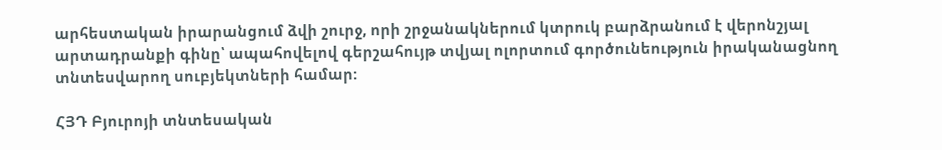արհեստական իրարանցում ձվի շուրջ, որի շրջանակներում կտրուկ բարձրանում է վերոնշյալ արտադրանքի գինը՝ ապահովելով գերշահույթ տվյալ ոլորտում գործունեություն իրականացնող տնտեսվարող սուբյեկտների համար:

ՀՅԴ Բյուրոյի տնտեսական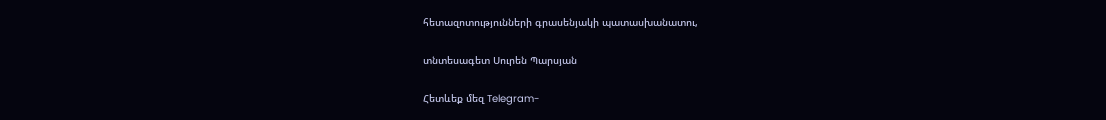հետազոտությունների գրասենյակի պատասխանատու,

տնտեսագետ Սուրեն Պարսյան

Հետևեք մեզ Telegram-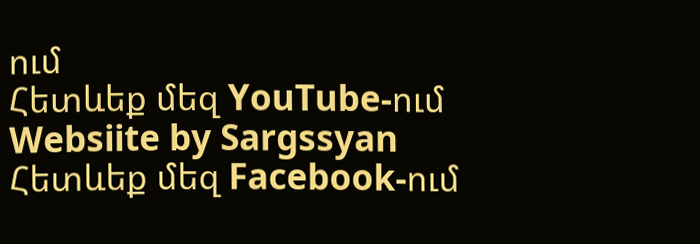ում
Հետևեք մեզ YouTube-ում
Websiite by Sargssyan
Հետևեք մեզ Facebook-ում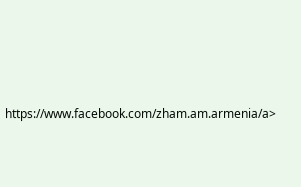https://www.facebook.com/zham.am.armenia/a>